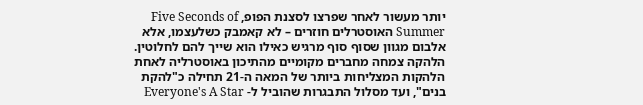יותר מעשור לאחר שפרצו לסצנת הפופ, Five Seconds of Summer האוסטרלים חוזרים – לא קאמבק כשלעצמו, אלא אלבום מגוון שסוף סוף מרגיש כאילו הוא שייך להם לחלוטין.
הלהקה צמחה מחברים מקומיים מהתיכון באוסטרליה לאחת הלהקות המצליחות ביותר של המאה ה-21 תחילה כ"להקת בנים", ועד מסלול התבגרות שהוביל ל- Everyone's A Star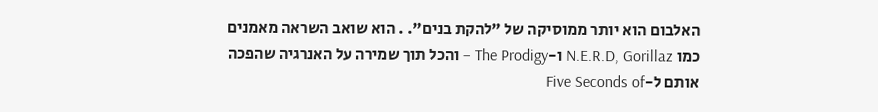האלבום הוא יותר ממוסיקה של "להקת בנים". . הוא שואב השראה מאמנים כמו N.E.R.D, Gorillaz ו-The Prodigy – והכל תוך שמירה על האנרגיה שהפכה אותם ל-Five Seconds of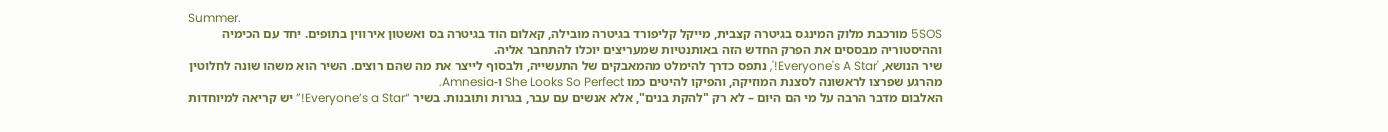Summer.
5SOS מורכבת מלוק המינגס בגיטרה קצבית, מייקל קליפורד בגיטרה מובילה, קאלום הוד בגיטרה בס ואשטון אירווין בתופים. יחד עם הכימיה וההיסטוריה מבססים את הפרק החדש הזה באותנטיות שמעריצים יוכלו להתחבר אליה.
שיר הנושא, 'Everyone's A Star!', נתפס כדרך להימלט מהמאבקים של התעשייה, ולבסוף לייצר את מה שהם רוצים. השיר הוא משהו שונה לחלוטין מהרגע שפרצו לראשונה לסצנת המוזיקה, והפיקו להיטים כמו She Looks So Perfect ו-Amnesia.
האלבום מדבר הרבה על מי הם היום – לא רק "להקת בנים", אלא אנשים עם עבר, בגרות ותובנות. בשיר “Everyone’s a Star!” יש קריאה למיוחדות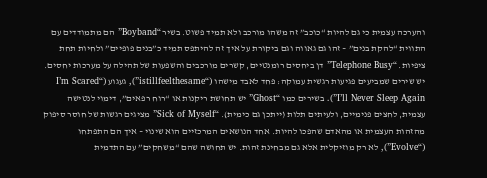והערכה עצמית כי גם להיות “כוכב” זה משהו מורכב ולא תמיד פשוט. בשיר “Boyband” הם מתמודדים עם התווית “להקת בנים” – זהו גם גאווה וגם ביקורת על איך זה להיתפס תמיד כ”בנים פופיים” ולחיות תחת ציפיות. “Telephone Busy” דן ביחסים רומנטיים, קשרים מורכבים והשפעות של תהילה על מערכות יחסים. יש שירים שמביעים פגיעות רגשית עמוקה: פחד לאבד מישהו (“istillfeelthesame”), געגוע (“I’m Scared I’ll Never Sleep Again”). בשירים כמו “Ghost” יש תחושת ריקנות או “רוח רפאים”, דימוי לנטישה עצמית, לחצים פנימיים, ולעיתים תלות (ייתכן גם כימית). “Sick of Myself” מציגים רגשות של חוסר סיפוק מהזהות העצמית או מהאדם שהפכו להיות. אחד הנושאים המרכזיים הוא שינוי – איך הם התפתחו (“Evolve”), לא רק מוזיקלית אלא גם מבחינת זהות. יש תחושה שהם “משחקים” עם התדמית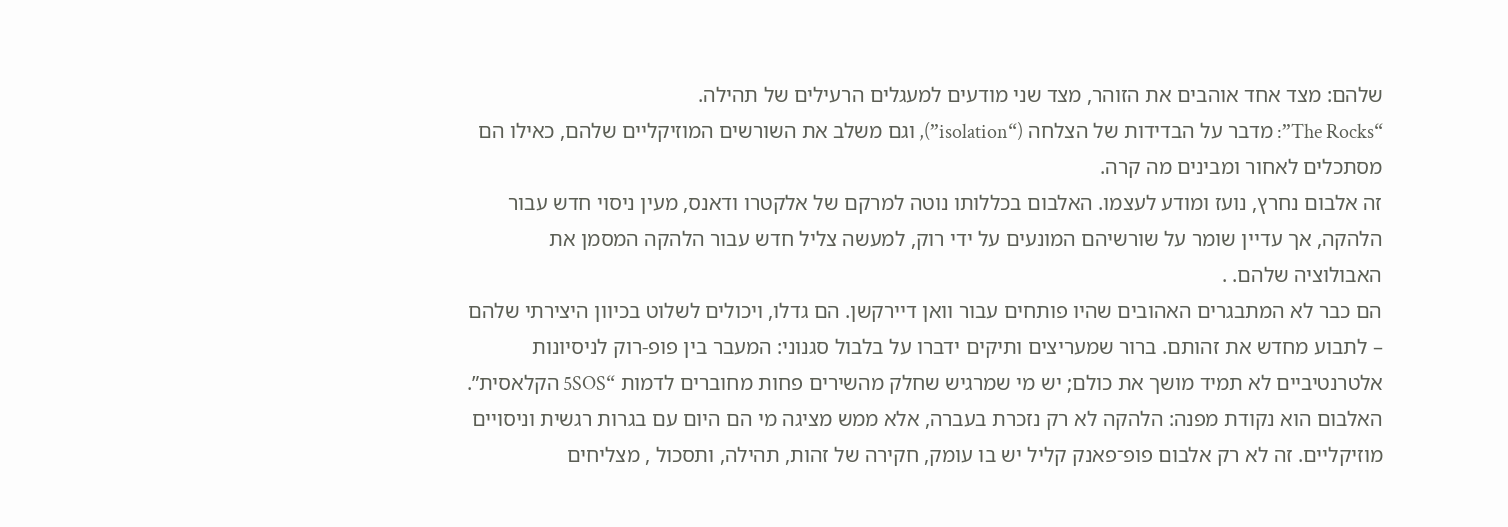שלהם: מצד אחד אוהבים את הזוהר, מצד שני מודעים למעגלים הרעילים של תהילה.
“The Rocks”: מדבר על הבדידות של הצלחה (“isolation”), וגם משלב את השורשים המוזיקליים שלהם, כאילו הם מסתכלים לאחור ומבינים מה קרה.
זה אלבום נחרץ, נועז ומודע לעצמו. האלבום בכללותו נוטה למרקם של אלקטרו ודאנס, מעין ניסוי חדש עבור הלהקה, אך עדיין שומר על שורשיהם המונעים על ידי רוק, למעשה צליל חדש עבור הלהקה המסמן את האבולוציה שלהם. .
הם כבר לא המתבגרים האהובים שהיו פותחים עבור וואן דיירקשן. הם גדלו, ויכולים לשלוט בכיוון היצירתי שלהם – לתבוע מחדש את זהותם. ברור שמעריצים ותיקים ידברו על בלבול סגנוני: המעבר בין פופ-רוק לניסיונות אלטרנטיביים לא תמיד מושך את כולם; יש מי שמרגיש שחלק מהשירים פחות מחוברים לדמות “5SOS הקלאסית”.
האלבום הוא נקודת מפנה: הלהקה לא רק נזכרת בעברה, אלא ממש מציגה מי הם היום עם בגרות רגשית וניסויים מוזיקליים. זה לא רק אלבום פופ־פאנק קליל יש בו עומק, חקירה של זהות, תהילה, ותסכול , מצליחים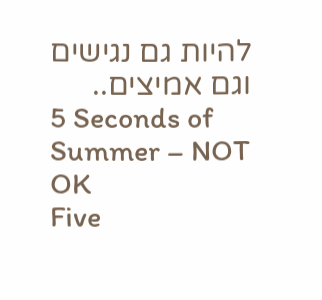להיות גם נגישים וגם אמיצים..
5 Seconds of Summer – NOT OK
Five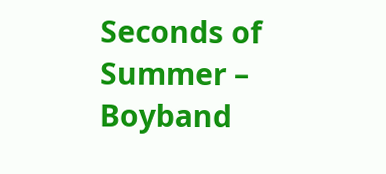Seconds of Summer – Boyband